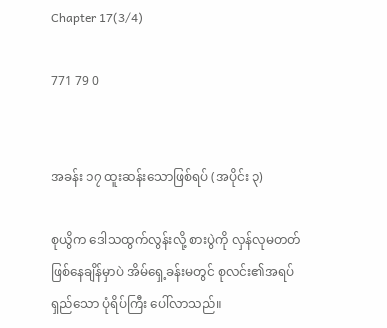Chapter 17(3/4)

771 79 0


အခန်း ၁၇ ထူးဆန်းသောဖြစ်ရပ် (အပိုင်း ၃)

စုယွိက ဒေါသထွက်လွန်းလို့ စားပွဲကို လှန်လုမတတ်ဖြစ်နေချိန်မှာပဲ အိမ်ရှေ့ခန်းမတွင် စုလင်း၏အရပ်ရှည်သော ပုံရိပ်ကြီး ပေါ်လာသည်။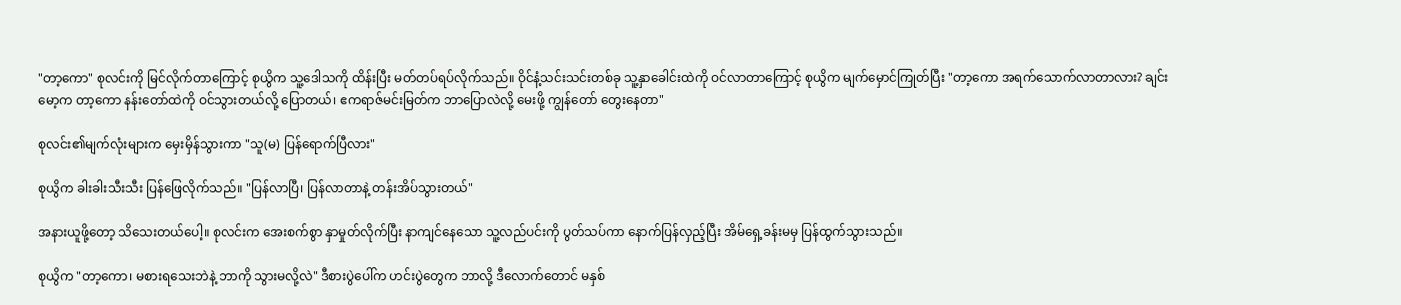"တာ့ကော" စုလင်းကို မြင်လိုက်တာကြောင့် စုယွိက သူ့ဒေါသကို ထိန်းပြီး မတ်တပ်ရပ်လိုက်သည်။ ဝိုင်နံ့သင်းသင်းတစ်ခု သူ့နှာခေါင်းထဲကို ဝင်လာတာကြောင့် စုယွိက မျက်မှောင်ကြုတ်ပြီး "တာ့ကော အရက်သောက်လာတာလား? ချင်းမော့က တာ့ကော နန်းတော်ထဲကို ဝင်သွားတယ်လို့ ပြောတယ်၊ ဧကရာဇ်မင်းမြတ်က ဘာပြောလဲလို့ မေးဖို့ ကျွန်တော် တွေးနေတာ"

စုလင်း၏မျက်လုံးများက မှေးမှိန်သွားကာ "သူ(မ) ပြန်ရောက်ပြီလား"

စုယွိက ခါးခါးသီးသီး ပြန်ဖြေလိုက်သည်။ "ပြန်လာပြီ၊ ပြန်လာတာနဲ့ တန်းအိပ်သွားတယ်"

အနားယူဖို့တော့ သိသေးတယ်ပေါ့။ စုလင်းက အေးစက်စွာ နှာမှုတ်လိုက်ပြီး နာကျင်နေသော သူ့လည်ပင်းကို ပွတ်သပ်ကာ နောက်ပြန်လှည့်ပြီး အိမ်ရှေ့ခန်းမမှ ပြန်ထွက်သွားသည်။

စုယွိက "တာ့ကော၊ မစားရသေးဘဲနဲ့ ဘာကို သွားမလို့လဲ" ဒီစားပွဲပေါ်က ဟင်းပွဲတွေက ဘာလို့ ဒီလောက်တောင် မနှစ်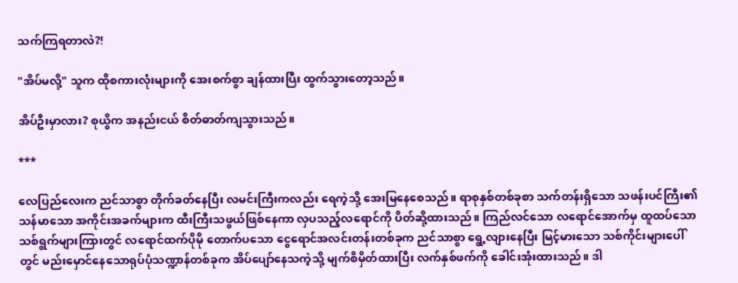သက်ကြရတာလဲ?!

"အိပ်မလို့" သူက ထိုစကားလုံးများကို အေးစက်စွာ ချန်ထားပြီး ထွက်သွားတော့သည်။

အိပ်ဦးမှာလား? စုယွိက အနည်းငယ် စိတ်ဓာတ်ကျသွားသည်။

***

လေပြည်လေးက ညင်သာစွာ တိုက်ခတ်နေပြီး လမင်းကြီးကလည်း ရေကဲ့သို့ အေးမြနေစေသည်။ ရာစုနှစ်တစ်ခုစာ သက်တန်းရှိသော သဖန်းပင်ကြီး၏ သန်မာသော အကိုင်းအခက်များက ထီးကြီးသဖွယ်ဖြစ်နေကာ လှပသည့်လရောင်ကို ပိတ်ဆို့ထားသည်။ ကြည်လင်သော လရောင်အောက်မှ ထူထပ်သော သစ်ရွက်များကြားတွင် လရောင်ထက်ပိုမို တောက်ပသော ငွေရောင်အလင်းတန်းတစ်ခုက ညင်သာစွာ ရွေ့လျားနေပြီး မြင့်မားသော သစ်ကိုင်းများပေါ်တွင် မည်းမှောင်နေသောရုပ်ပုံသဏ္ဍာန်တစ်ခုက အိပ်ပျော်နေသကဲ့သို့ မျက်စိမှိတ်ထားပြီး လက်နှစ်ဖက်ကို ခေါင်းအုံးထားသည်။ ဒါ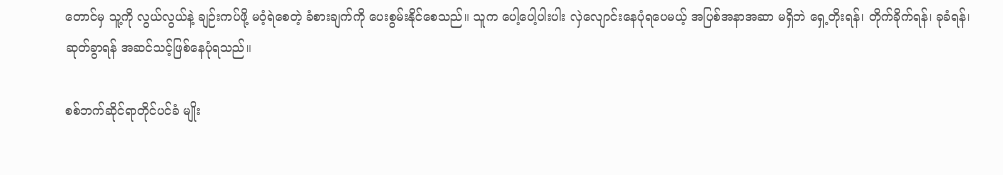တောင်မှ သူ့ကို လွယ်လွယ်နဲ့ ချဉ်းကပ်ဖို့ မဝံ့ရဲစေတဲ့ ခံစားချက်ကို ပေးစွမ်းနိုင်စေသည်။ သူက ပေါ့ပေါ့ပါးပါး လှဲလျောင်းနေပုံရပေမယ့် အပြစ်အနာအဆာ မရှိဘဲ ရှေ့တိုးရန်၊ တိုက်ခိုက်ရန်၊ ခုခံရန်၊ ဆုတ်ခွာရန် အဆင်သင့်ဖြစ်နေပုံရသည်။

စစ်ဘက်ဆိုင်ရာတိုင်ပင်ခံ မျိုး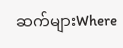ဆက်များWhere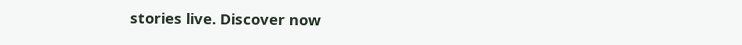stories live. Discover now